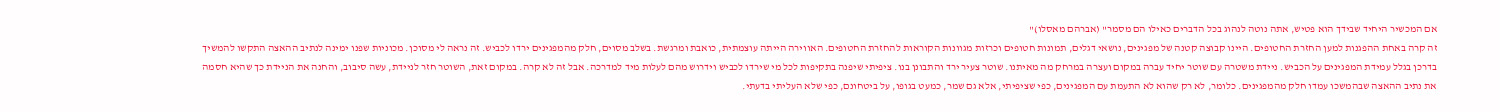אם המכשיר היחיד שבידך הוא פטיש, אתה נוטה לנהוג בכל הדברים כאילו הם מסמר" (אברהם מאסלו)"
זה קרה באחת ההפגנות למען החזרת החטופים. היינו קבוצה קטנה של מפגינים, נושאי דגלים, תמונות חטופים וכרזות מגוונות הקוראות להחזרת החטופים. האווירה הייתה עוצמתית, כואבת ומרגשת. בשלב מסוים, חלק מהמפגינים ירדו לכביש. זה נראה לי מסוכן. מכוניות שפנו ימינה לנתיב ההאצה התקשו להמשיך בדרכן בגלל עמידת המפגינים על הכביש. ניידת משטרה עם שוטר יחיד עברה במקום ועצרה במרחק מה מאיתנו. שוטר צעיר ירד והתבונן בנו. ציפיתי שיפנה בתקיפות לכל מי שירדו לכביש וידרוש מהם לעלות מיד למדרכה. אבל זה לא קרה. במקום זאת, השוטר חזר לניידת, עשה סיבוב, והחנה את הניידת כך שהיא חסמה את נתיב ההאצה שבהמשכו עמדו חלק מהמפגינים. כלומר, לא רק שהוא לא התעמת עם המפגינים, כפי שציפיתי, אלא גם שמר, כמעט בגופו, על ביטחונם, כפי שלא העליתי בדעתי.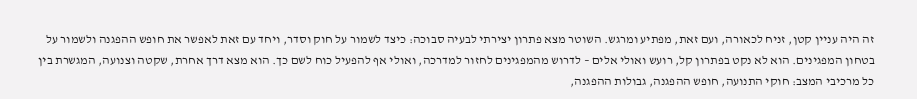זה היה עניין קטן, זניח לכאורה, ועם זאת, מפתיע ומרגש. השוטר מצא פתרון יצירתי לבעיה סבוכה: כיצד לשמור על חוק וסדר, ויחד עם זאת לאפשר את חופש ההפגנה ולשמור על בטחון המפגינים. הוא לא נקט בפתרון קל, רועש ואולי אלים – לדרוש מהמפגינים לחזור למדרכה, ואולי אף להפעיל כוח לשם כך. הוא מצא דרך אחרת, שקטה וצנועה, המגשרת בין כל מרכיבי המצב: חוקי התנועה, חופש ההפגנה, גבולות ההפגנה,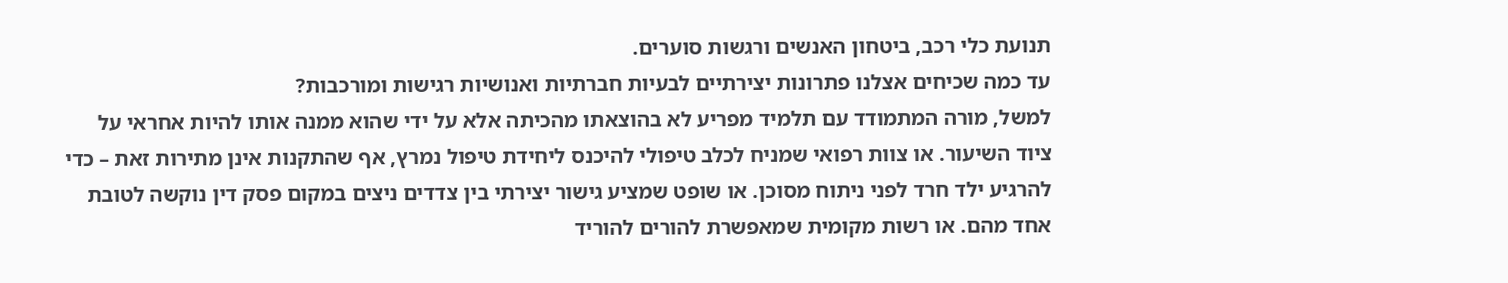תנועת כלי רכב, ביטחון האנשים ורגשות סוערים.
עד כמה שכיחים אצלנו פתרונות יצירתיים לבעיות חברתיות ואנושיות רגישות ומורכבות?
למשל, מורה המתמודד עם תלמיד מפריע לא בהוצאתו מהכיתה אלא על ידי שהוא ממנה אותו להיות אחראי על ציוד השיעור. או צוות רפואי שמניח לכלב טיפולי להיכנס ליחידת טיפול נמרץ, אף שהתקנות אינן מתירות זאת – כדי להרגיע ילד חרד לפני ניתוח מסוכן. או שופט שמציע גישור יצירתי בין צדדים ניצים במקום פסק דין נוקשה לטובת אחד מהם. או רשות מקומית שמאפשרת להורים להוריד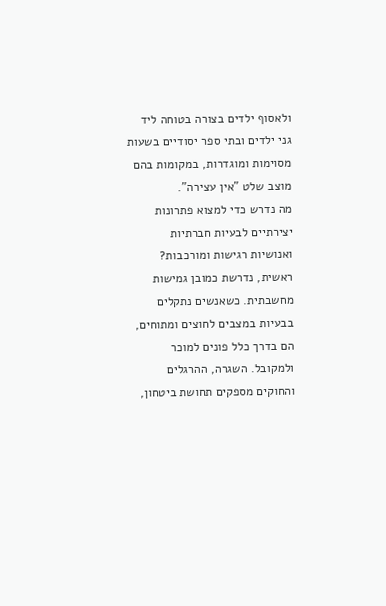ולאסוף ילדים בצורה בטוחה ליד גני ילדים ובתי ספר יסודיים בשעות מסוימות ומוגדרות, במקומות בהם מוצב שלט "אין עצירה".
מה נדרש כדי למצוא פתרונות יצירתיים לבעיות חברתיות ואנושיות רגישות ומורכבות?
ראשית, נדרשת כמובן גמישות מחשבתית. כשאנשים נתקלים בבעיות במצבים לחוצים ומתוחים, הם בדרך כלל פונים למוכר ולמקובל. השגרה, ההרגלים והחוקים מספקים תחושת ביטחון,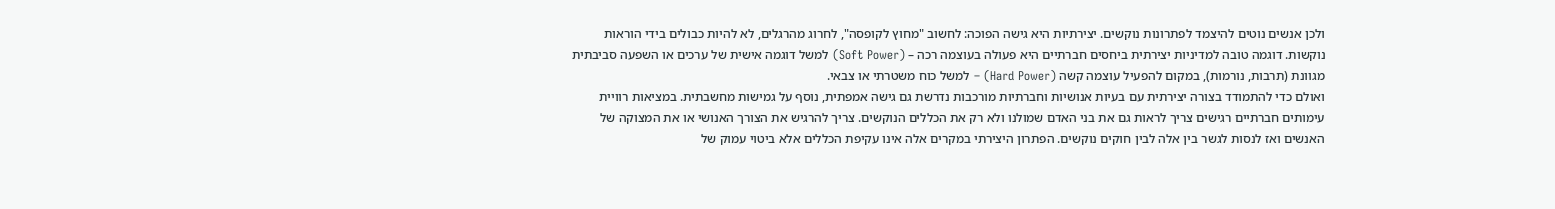ולכן אנשים נוטים להיצמד לפתרונות נוקשים. יצירתיות היא גישה הפוכה: לחשוב "מחוץ לקופסה", לחרוג מהרגלים, לא להיות כבולים בידי הוראות נוקשות. דוגמה טובה למדיניות יצירתית ביחסים חברתיים היא פעולה בעוצמה רכה – (Soft Power) למשל דוגמה אישית של ערכים או השפעה סביבתית מגוונת (תרבות, נורמות), במקום להפעיל עוצמה קשה (Hard Power) – למשל כוח משטרתי או צבאי.
ואולם כדי להתמודד בצורה יצירתית עם בעיות אנושיות וחברתיות מורכבות נדרשת גם גישה אמפתית, נוסף על גמישות מחשבתית. במציאות רוויית עימותים חברתיים רגישים צריך לראות גם את בני האדם שמולנו ולא רק את הכללים הנוקשים. צריך להרגיש את הצורך האנושי או את המצוקה של האנשים ואז לנסות לגשר בין אלה לבין חוקים נוקשים. הפתרון היצירתי במקרים אלה אינו עקיפת הכללים אלא ביטוי עמוק של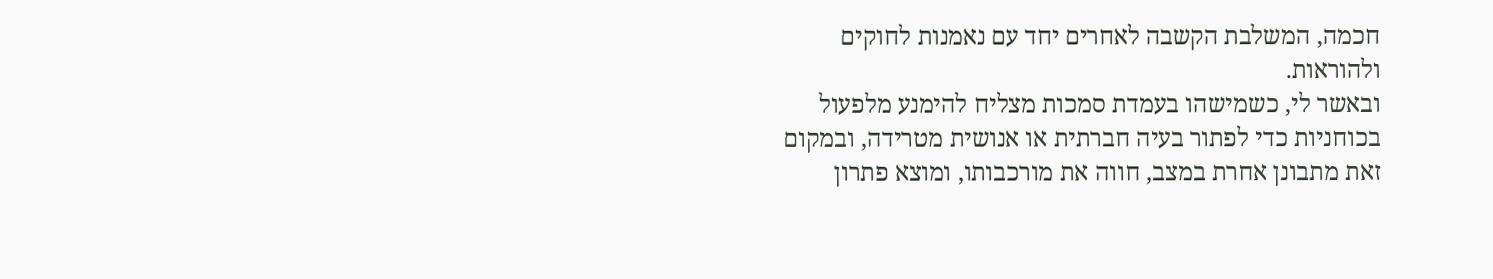חכמה, המשלבת הקשבה לאחרים יחד עם נאמנות לחוקים ולהוראות.
ובאשר לי, כשמישהו בעמדת סמכות מצליח להימנע מלפעול בכוחניות כדי לפתור בעיה חברתית או אנושית מטרידה, ובמקום זאת מתבונן אחרת במצב, חווה את מורכבותו, ומוצא פתרון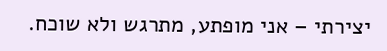יצירתי – אני מופתע, מתרגש ולא שוכח.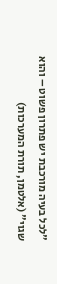"לכל בעיה מורכבת יש פתרון פשוט – והוא שגוי" (אלטמן, תורת המערכות)